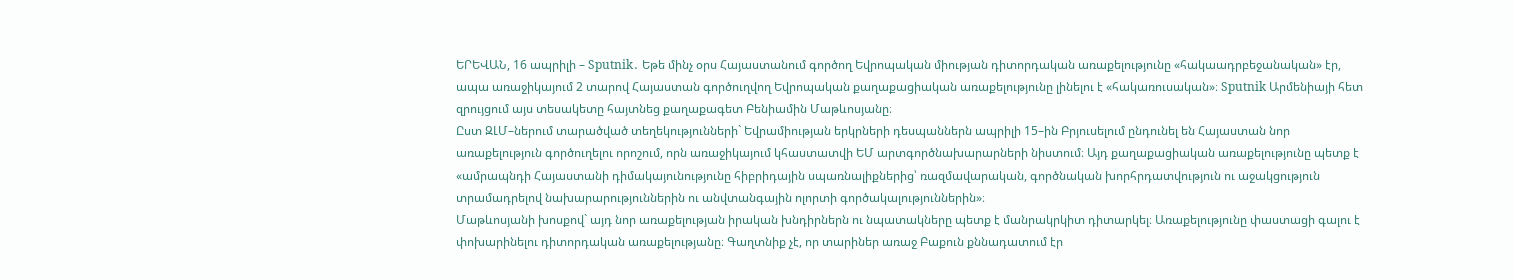ԵՐԵՎԱՆ, 16 ապրիլի – Sputnik․ Եթե մինչ օրս Հայաստանում գործող Եվրոպական միության դիտորդական առաքելությունը «հակաադրբեջանական» էր, ապա առաջիկայում 2 տարով Հայաստան գործուղվող Եվրոպական քաղաքացիական առաքելությունը լինելու է «հակառուսական»։ Sputnik Արմենիայի հետ զրույցում այս տեսակետը հայտնեց քաղաքագետ Բենիամին Մաթևոսյանը։
Ըստ ԶԼՄ–ներում տարածված տեղեկությունների` Եվրամիության երկրների դեսպաններն ապրիլի 15–ին Բրյուսելում ընդունել են Հայաստան նոր առաքելություն գործուղելու որոշում, որն առաջիկայում կհաստատվի ԵՄ արտգործնախարարների նիստում։ Այդ քաղաքացիական առաքելությունը պետք է «ամրապնդի Հայաստանի դիմակայունությունը հիբրիդային սպառնալիքներից՝ ռազմավարական, գործնական խորհրդատվություն ու աջակցություն տրամադրելով նախարարություններին ու անվտանգային ոլորտի գործակալություններին»։
Մաթևոսյանի խոսքով` այդ նոր առաքելության իրական խնդիրներն ու նպատակները պետք է մանրակրկիտ դիտարկել։ Առաքելությունը փաստացի գալու է փոխարինելու դիտորդական առաքելությանը։ Գաղտնիք չէ, որ տարիներ առաջ Բաքուն քննադատում էր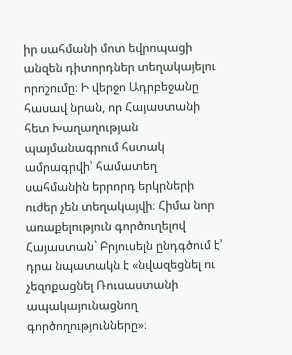իր սահմանի մոտ եվրոպացի անզեն դիտորդներ տեղակայելու որոշումը։ Ի վերջո Ադրբեջանը հասավ նրան, որ Հայաստանի հետ Խաղաղության պայմանագրում հստակ ամրագրվի՝ համատեղ սահմանին երրորդ երկրների ուժեր չեն տեղակայվի։ Հիմա նոր առաքելություն գործուղելով Հայաստան` Բրյուսելն ընդգծում է՝ դրա նպատակն է «նվազեցնել ու չեզոքացնել Ռուսաստանի ապակայունացնող գործողությունները»։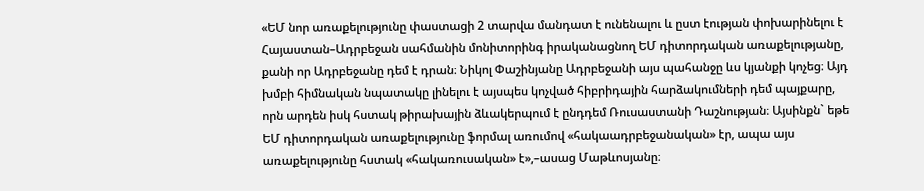«ԵՄ նոր առաքելությունը փաստացի 2 տարվա մանդատ է ունենալու և ըստ էության փոխարինելու է Հայաստան–Ադրբեջան սահմանին մոնիտորինգ իրականացնող ԵՄ դիտորդական առաքելությանը, քանի որ Ադրբեջանը դեմ է դրան։ Նիկոլ Փաշինյանը Ադրբեջանի այս պահանջը ևս կյանքի կոչեց։ Այդ խմբի հիմնական նպատակը լինելու է այսպես կոչված հիբրիդային հարձակումների դեմ պայքարը, որն արդեն իսկ հստակ թիրախային ձևակերպում է ընդդեմ Ռուսաստանի Դաշնության։ Այսինքն` եթե ԵՄ դիտորդական առաքելությունը ֆորմալ առումով «հակաադրբեջանական» էր, ապա այս առաքելությունը հստակ «հակառուսական» է»,–ասաց Մաթևոսյանը։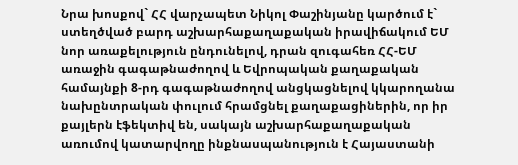Նրա խոսքով` ՀՀ վարչապետ Նիկոլ Փաշինյանը կարծում է` ստեղծված բարդ աշխարհաքաղաքական իրավիճակում ԵՄ նոր առաքելություն ընդունելով, դրան զուգահեռ ՀՀ-ԵՄ առաջին գագաթնաժողով և Եվրոպական քաղաքական համայնքի 8-րդ գագաթնաժողով անցկացնելով կկարողանա նախընտրական փուլում հրամցնել քաղաքացիներին, որ իր քայլերն էֆեկտիվ են, սակայն աշխարհաքաղաքական առումով կատարվողը ինքնասպանություն է Հայաստանի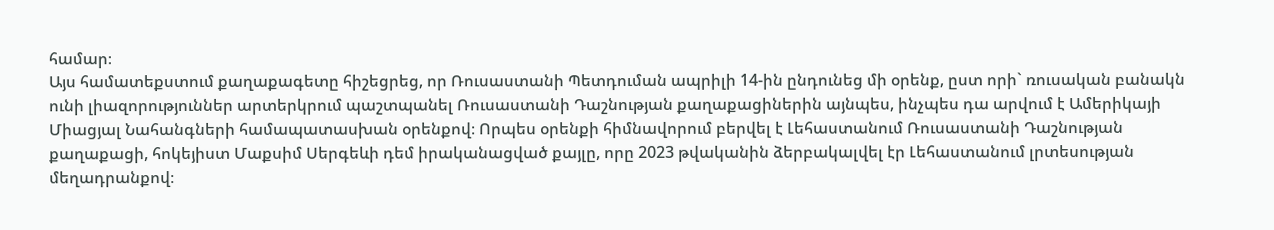համար։
Այս համատեքստում քաղաքագետը հիշեցրեց, որ Ռուսաստանի Պետդուման ապրիլի 14-ին ընդունեց մի օրենք, ըստ որի` ռուսական բանակն ունի լիազորություններ արտերկրում պաշտպանել Ռուսաստանի Դաշնության քաղաքացիներին այնպես, ինչպես դա արվում է Ամերիկայի Միացյալ Նահանգների համապատասխան օրենքով։ Որպես օրենքի հիմնավորում բերվել է Լեհաստանում Ռուսաստանի Դաշնության քաղաքացի, հոկեյիստ Մաքսիմ Սերգեևի դեմ իրականացված քայլը, որը 2023 թվականին ձերբակալվել էր Լեհաստանում լրտեսության մեղադրանքով։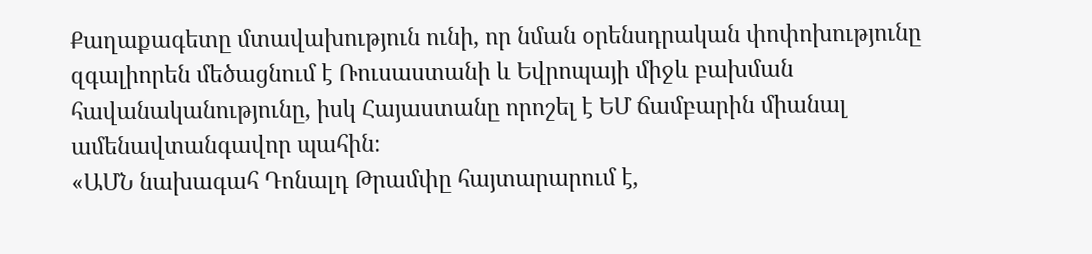Քաղաքագետը մտավախություն ունի, որ նման օրենսդրական փոփոխությունը զգալիորեն մեծացնում է Ռուսաստանի և Եվրոպայի միջև բախման հավանականությունը, իսկ Հայաստանը որոշել է ԵՄ ճամբարին միանալ ամենավտանգավոր պահին։
«ԱՄՆ նախագահ Դոնալդ Թրամփը հայտարարում է,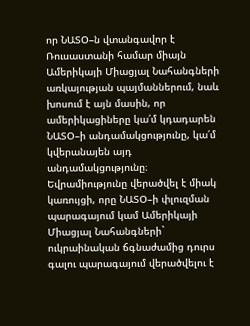որ ՆԱՏՕ–ն վտանգավոր է Ռուսաստանի համար միայն Ամերիկայի Միացյալ Նահանգների առկայության պայմաններում, նաև խոսում է այն մասին, որ ամերիկացիները կա՛մ կդադարեն ՆԱՏՕ–ի անդամակցությունը, կա՛մ կվերանայեն այդ անդամակցությունը։ Եվրամիությունը վերածվել է միակ կառույցի, որը ՆԱՏՕ–ի փլուզման պարագայում կամ Ամերիկայի Միացյալ Նահանգների` ուկրաինական ճգնաժամից դուրս գալու պարագայում վերածվելու է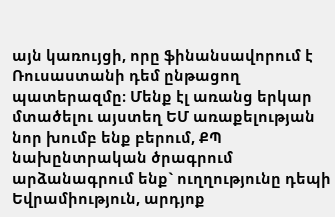այն կառույցի, որը ֆինանսավորում է Ռուսաստանի դեմ ընթացող պատերազմը։ Մենք էլ առանց երկար մտածելու այստեղ ԵՄ առաքելության նոր խումբ ենք բերում, ՔՊ նախընտրական ծրագրում արձանագրում ենք` ուղղությունը դեպի Եվրամիություն, արդյոք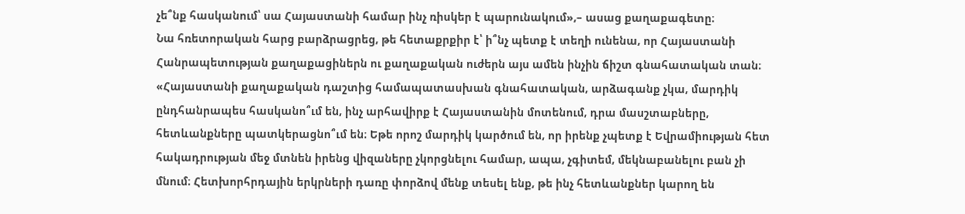չե՞նք հասկանում՝ սա Հայաստանի համար ինչ ռիսկեր է պարունակում»,– ասաց քաղաքագետը։
Նա հռետորական հարց բարձրացրեց, թե հետաքրքիր է՝ ի՞նչ պետք է տեղի ունենա, որ Հայաստանի Հանրապետության քաղաքացիներն ու քաղաքական ուժերն այս ամեն ինչին ճիշտ գնահատական տան։
«Հայաստանի քաղաքական դաշտից համապատասխան գնահատական, արձագանք չկա, մարդիկ ընդհանրապես հասկանո՞ւմ են, ինչ արհավիրք է Հայաստանին մոտենում, դրա մասշտաբները, հետևանքները պատկերացնո՞ւմ են։ Եթե որոշ մարդիկ կարծում են, որ իրենք չպետք է Եվրամիության հետ հակադրության մեջ մտնեն իրենց վիզաները չկորցնելու համար, ապա, չգիտեմ, մեկնաբանելու բան չի մնում։ Հետխորհրդային երկրների դառը փորձով մենք տեսել ենք, թե ինչ հետևանքներ կարող են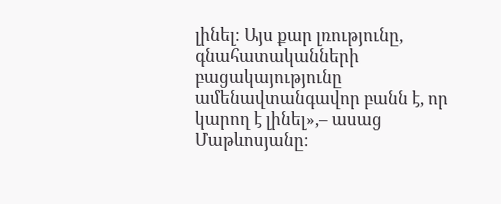լինել։ Այս քար լռությունը, գնահատականների բացակայությունը ամենավտանգավոր բանն է, որ կարող է լինել»,– ասաց Մաթևոսյանը։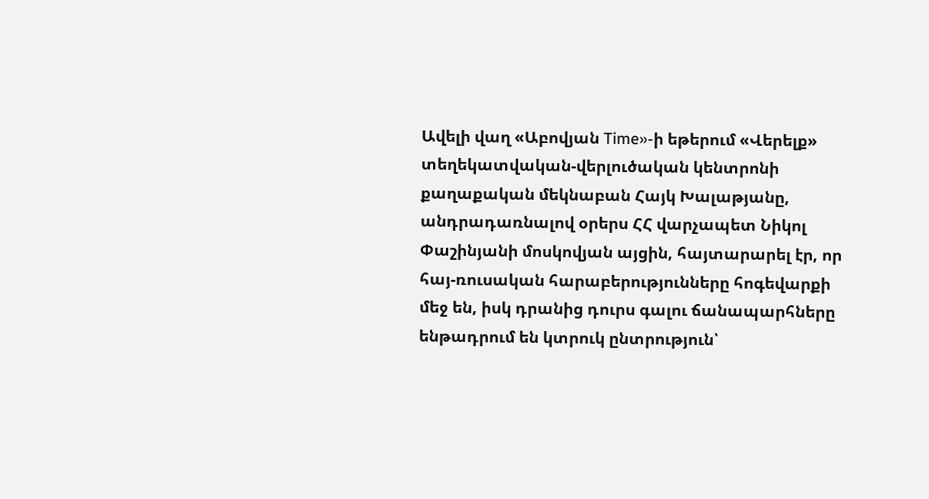Ավելի վաղ «Աբովյան Time»-ի եթերում «Վերելք» տեղեկատվական-վերլուծական կենտրոնի քաղաքական մեկնաբան Հայկ Խալաթյանը, անդրադառնալով օրերս ՀՀ վարչապետ Նիկոլ Փաշինյանի մոսկովյան այցին, հայտարարել էր, որ հայ-ռուսական հարաբերությունները հոգեվարքի մեջ են, իսկ դրանից դուրս գալու ճանապարհները ենթադրում են կտրուկ ընտրություն՝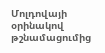Մոլդովայի օրինակով թշնամացումից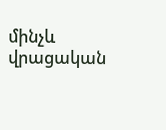մինչև վրացական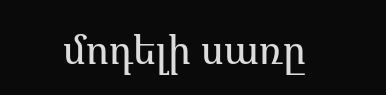մոդելի սառը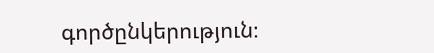գործընկերություն։